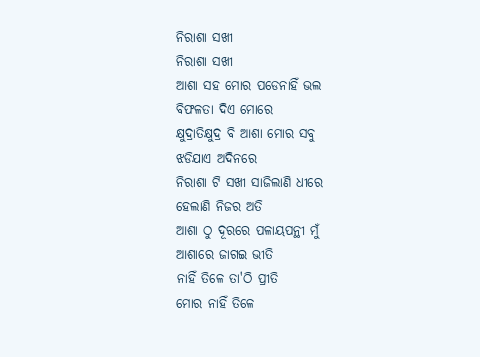ନିରାଶା ସଖୀ
ନିରାଶା ସଖୀ
ଆଶା ସହ ମୋର ପଡେନାହିଁ ଭଲ
ବିଫଳତା ଦିଏ ମୋରେ
କ୍ଷୁଦ୍ରାତିକ୍ଷୁଦ୍ର ବି ଆଶା ମୋର ସବୁ
ଝଡିଯାଏ ଅଦିନରେ
ନିରାଶା ଟି ସଖୀ ସାଜିଲାଣି ଧୀରେ
ହେଲାଣି ନିଜର ଅତି
ଆଶା ଠୁ ଦୂରରେ ପଳାୟପନ୍ଥୀ ମୁଁ
ଆଶାରେ ଜାଗଇ ଭୀତି
ନାହିଁ ତିଳେ ତା'ଠି ପ୍ରୀତି
ମୋର ନାହିଁ ତିଳେ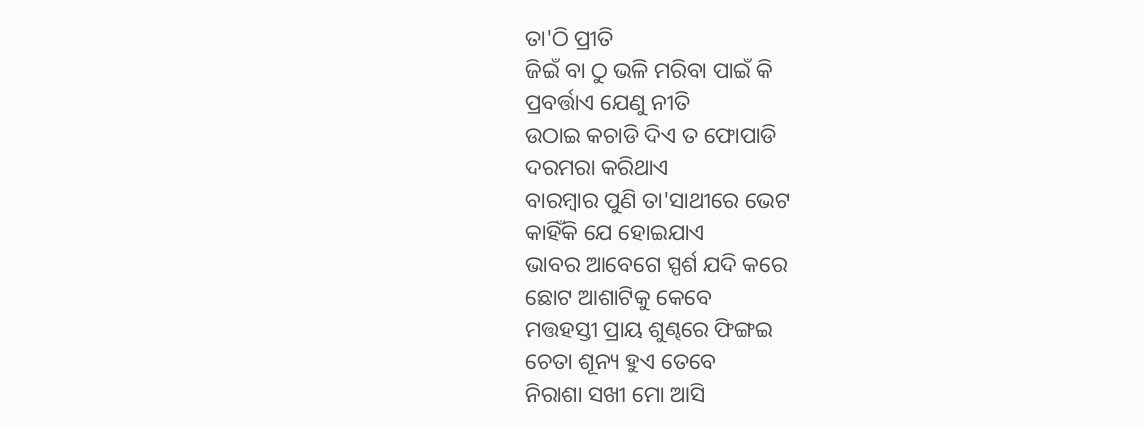ତା'ଠି ପ୍ରୀତି
ଜିଇଁ ବା ଠୁ ଭଳି ମରିବା ପାଇଁ କି
ପ୍ରବର୍ତ୍ତାଏ ଯେଣୁ ନୀତି
ଉଠାଇ କଚାଡି ଦିଏ ତ ଫୋପାଡି
ଦରମରା କରିଥାଏ
ବାରମ୍ବାର ପୁଣି ତା'ସାଥୀରେ ଭେଟ
କାହିଁକି ଯେ ହୋଇଯାଏ
ଭାବର ଆବେଗେ ସ୍ପର୍ଶ ଯଦି କରେ
ଛୋଟ ଆଶାଟିକୁ କେବେ
ମତ୍ତହସ୍ତୀ ପ୍ରାୟ ଶୁଣ୍ଢରେ ଫିଙ୍ଗଇ
ଚେତା ଶୂନ୍ୟ ହୁଏ ତେବେ
ନିରାଶା ସଖୀ ମୋ ଆସି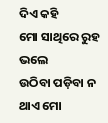ଦିଏ କହି
ମୋ ସାଥିରେ ରୁହ ଭଲେ
ଉଠିବା ପଡ଼ିବା ନ ଥାଏ ମୋ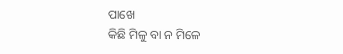ପାଖେ
କିଛି ମିଳୁ ବା ନ ମିଳେ